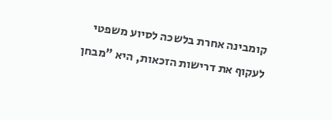קומבינה אחרת בלשכה לסיוע משפטי לעקוף את דרישות הזכאות, היא "מבחן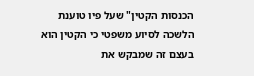הכנסות הקטין" שעל פיו טוענת הלשכה לסיוע משפטי כי הקטין הוא בעצם זה שמבקש את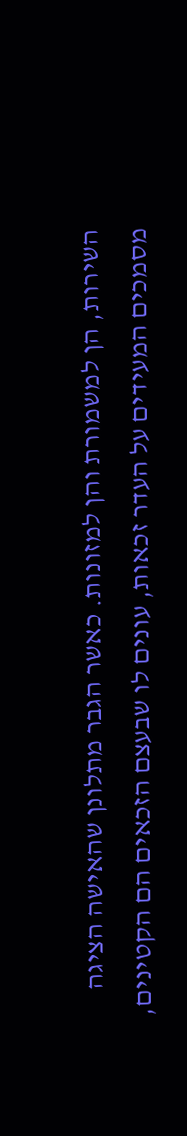השירות, הן למשמורת והן למזונות. כאשר הגבר מתלונן שהאישה הציגה מסמכים המעידים על העדר זכאות, עונים לו שבעצם הזכאים הם הקטינים,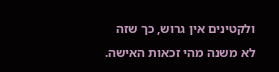ולקטינים אין גרוש, כך שזה לא משנה מהי זכאות האישה.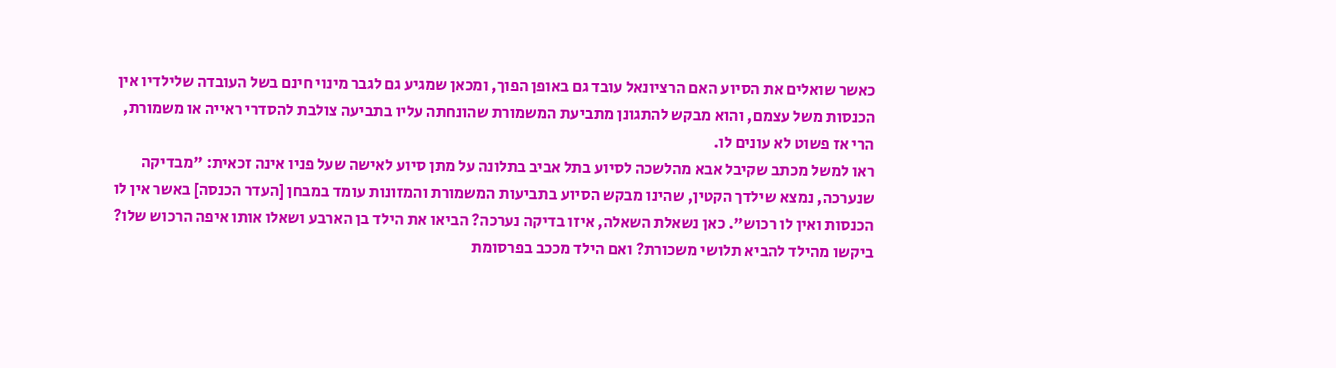כאשר שואלים את הסיוע האם הרציונאל עובד גם באופן הפוך, ומכאן שמגיע גם לגבר מינוי חינם בשל העובדה שלילדיו אין הכנסות משל עצמם, והוא מבקש להתגונן מתביעת המשמורת שהונחתה עליו בתביעה צולבת להסדרי ראייה או משמורת, הרי אז פשוט לא עונים לו.
ראו למשל מכתב שקיבל אבא מהלשכה לסיוע בתל אביב בתלונה על מתן סיוע לאישה שעל פניו אינה זכאית: "מבדיקה שנערכה, נמצא שילדך הקטין, שהינו מבקש הסיוע בתביעות המשמורת והמזונות עומד במבחן [העדר הכנסה] באשר אין לו הכנסות ואין לו רכוש". כאן נשאלת השאלה, איזו בדיקה נערכה? הביאו את הילד בן הארבע ושאלו אותו איפה הרכוש שלו? ביקשו מהילד להביא תלושי משכורת? ואם הילד מככב בפרסומת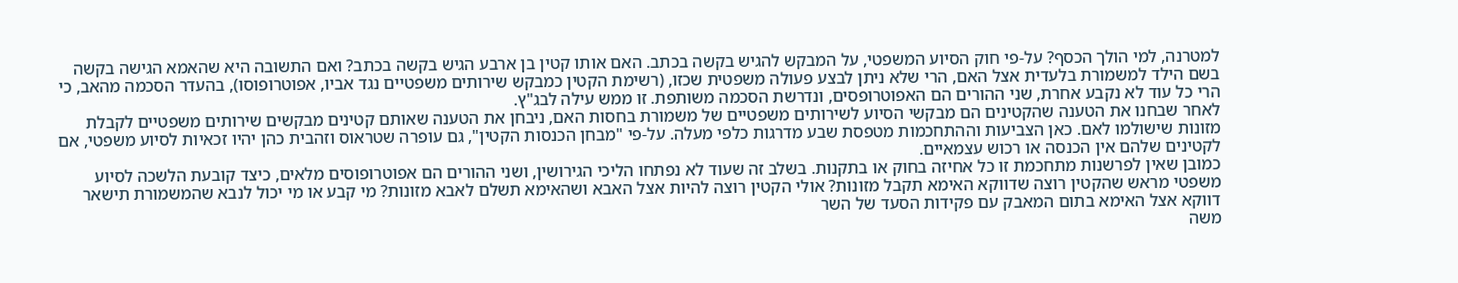למטרנה, למי הולך הכסף? על-פי חוק הסיוע המשפטי, על המבקש להגיש בקשה בכתב. האם אותו קטין בן ארבע הגיש בקשה בכתב? ואם התשובה היא שהאמא הגישה בקשה בשם הילד למשמורת בלעדית אצל האם, הרי שלא ניתן לבצע פעולה משפטית שכזו, (רשימת הקטין כמבקש שירותים משפטיים נגד אביו, אפוטרופוסו), בהעדר הסכמה מהאב, כי הרי כל עוד לא נקבע אחרת, שני ההורים הם האפוטרופסים, ונדרשת הסכמה משותפת. זו ממש עילה לבג"ץ.
לאחר שבחנו את הטענה שהקטינים הם מבקשי הסיוע לשירותים משפטיים של משמורת בחסות האם, ניבחן את הטענה שאותם קטינים מבקשים שירותים משפטיים לקבלת מזונות שישולמו לאם. כאן הצביעות וההתחכמות מטפסת שבע מדרגות כלפי מעלה. על-פי "מבחן הכנסות הקטין", גם עופרה שטראוס וזהבית כהן יהיו זכאיות לסיוע משפטי, אם לקטינים שלהם אין הכנסה או רכוש עצמאיים.
כמובן שאין לפרשנות מתחכמת זו כל אחיזה בחוק או בתקנות. בשלב זה שעוד לא נפתחו הליכי הגירושין, ושני ההורים הם אפוטרופוסים מלאים, כיצד קובעת הלשכה לסיוע משפטי מראש שהקטין רוצה שדווקא האימא תקבל מזונות? אולי הקטין רוצה להיות אצל האבא ושהאימא תשלם לאבא מזונות? מי קבע או מי יכול לנבא שהמשמורת תישאר דווקא אצל האימא בתום המאבק עם פקידות הסעד של השר
משה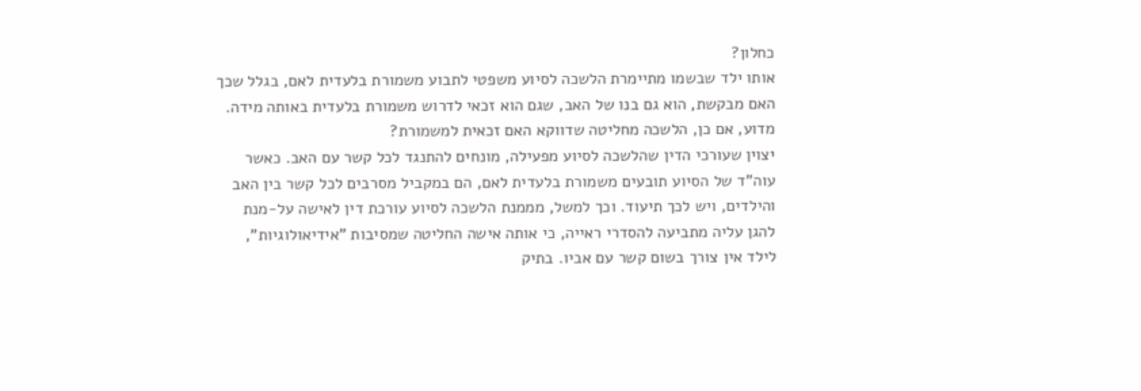כחלון?
אותו ילד שבשמו מתיימרת הלשכה לסיוע משפטי לתבוע משמורת בלעדית לאם, בגלל שכך האם מבקשת, הוא גם בנו של האב, שגם הוא זכאי לדרוש משמורת בלעדית באותה מידה. מדוע, אם כן, הלשכה מחליטה שדווקא האם זכאית למשמורת?
יצוין שעורכי הדין שהלשכה לסיוע מפעילה, מונחים להתנגד לכל קשר עם האב. כאשר עוה"ד של הסיוע תובעים משמורת בלעדית לאם, הם במקביל מסרבים לכל קשר בין האב והילדים, ויש לכך תיעוד. וכך למשל, מממנת הלשכה לסיוע עורכת דין לאישה על-מנת להגן עליה מתביעה להסדרי ראייה, כי אותה אישה החליטה שמסיבות "אידיאולוגיות", לילד אין צורך בשום קשר עם אביו. בתיק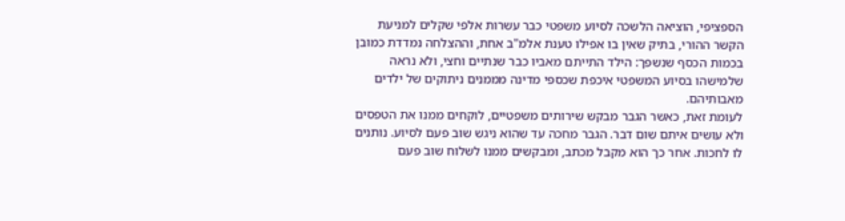הספציפי, הוציאה הלשכה לסיוע משפטי כבר עשרות אלפי שקלים למניעת הקשר ההורי, בתיק שאין בו אפילו טענת אלמ"ב אחת, וההצלחה נמדדת כמובן בכמות הכסף שנשפך: הילד התייתם מאביו כבר שנתיים וחצי, ולא נראה שלמישהו בסיוע המשפטי איכפת שכספי מדינה מממנים ניתוקים של ילדים מאבותיהם.
לעומת זאת, כאשר הגבר מבקש שירותים משפטיים, לוקחים ממנו את הטפסים ולא עושים איתם שום דבר. הגבר מחכה עד שהוא ניגש שוב פעם לסיוע. נותנים לו לחכות. אחר כך הוא מקבל מכתב, ומבקשים ממנו לשלוח שוב פעם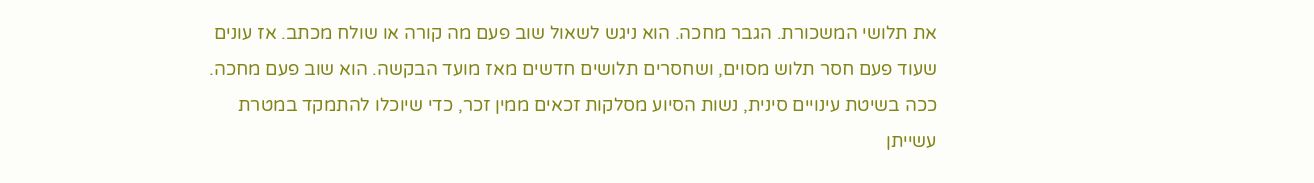את תלושי המשכורת. הגבר מחכה. הוא ניגש לשאול שוב פעם מה קורה או שולח מכתב. אז עונים שעוד פעם חסר תלוש מסוים, ושחסרים תלושים חדשים מאז מועד הבקשה. הוא שוב פעם מחכה. ככה בשיטת עינויים סינית, נשות הסיוע מסלקות זכאים ממין זכר, כדי שיוכלו להתמקד במטרת עשייתן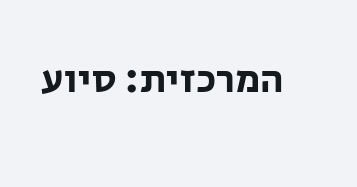המרכזית: סיוע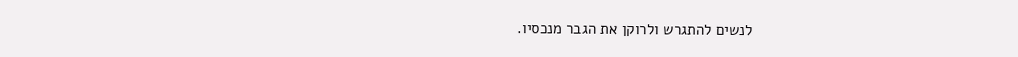לנשים להתגרש ולרוקן את הגבר מנכסיו.